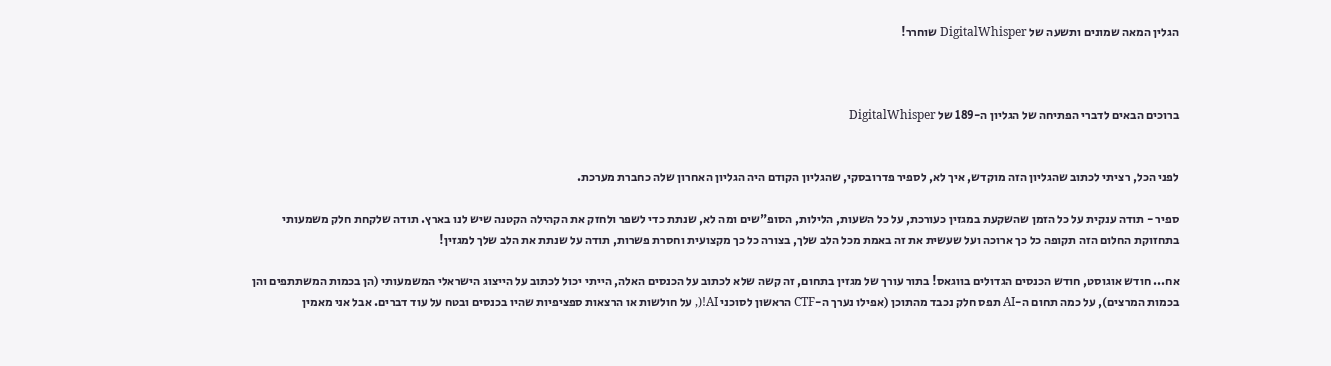הגלין המאה שמונים ותשעה של DigitalWhisper שוחרר!



ברוכים הבאים לדברי הפתיחה של הגליון ה-189 של DigitalWhisper


לפני הכל, רציתי לכתוב שהגליון הזה מוקדש, איך לא, לספיר פדרובסקי, שהגליון הקודם היה הגליון האחרון שלה כחברת מערכת.

ספיר - תודה ענקית על כל הזמן שהשקעת במגזין כעורכת, על כל השעות, הלילות, הסופ"שים ומה לא, שנתת כדי לשפר ולחזק את הקהילה הקטנה שיש לנו בארץ. תודה שלקחת חלק משמעותי בתחזוקת החלום הזה תקופה כל כך ארוכה ועל שעשית את זה באמת מכל הלב שלך, בצורה כל כך מקצועית וחסרת פשרות, תודה על שנתת את הלב שלך למגזין!

אח... חודש אוגוסט, חודש הכנסים הגדולים בווגאס! בתור עורך של מגזין בתחום, זה קשה שלא לכתוב על הכנסים האלה, הייתי יכול לכתוב על הייצוג הישראלי המשמעותי (הן בכמות המשתתפים והן בכמות המרצים), על כמה תחום ה-AI תפס חלק נכבד מהתוכן (אפילו נערך ה-CTF הראשון לסוכני AI!(, על חולשות או הרצאות ספציפיות שהיו בכנסים ובטח על עוד דברים. אבל אני מאמין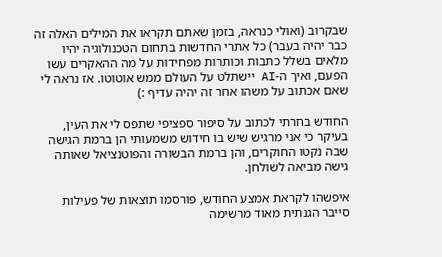שבקרוב (ואולי כנראה, בזמן שאתם תקראו את המילים האלה זה כבר יהיה בעבר) כל אתרי החדשות בתחום הטכנולוגיה יהיו מלאים בשלל כתבות וכותרות מפחידות על מה ההאקרים עשו הפעם, ואיך ה-AI יישתלט על העולם ממש אוטוטו. אז נראה לי שאם אכתוב על משהו אחר זה יהיה עדיף :)

החודש בחרתי לכתוב על סיפור ספציפי שתפס לי את העין, בעיקר כי אני מרגיש שיש בו חידוש משמעותי הן ברמת הגישה שבה נקטו החוקרים, והן ברמת הבשורה והפוטנציאל שאותה גישה מביאה לשולחן.

איפשהו לקראת אמצע החודש, פורסמו תוצאות של פעילות סייבר הגנתית מאוד מרשימה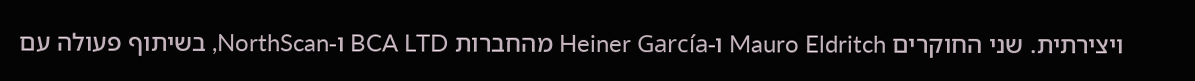ויצירתית. שני החוקרים Mauro Eldritch ו-Heiner García מהחברות BCA LTD ו-NorthScan, בשיתוף פעולה עם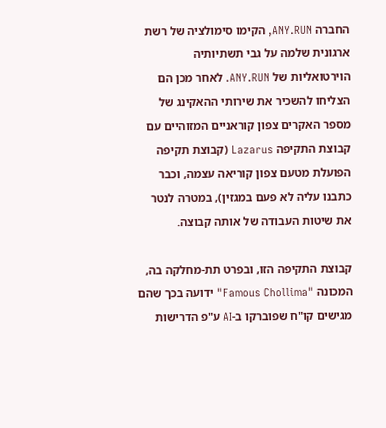החברה ANY.RUN, הקימו סימולציה של רשת ארגונית שלמה על גבי תשתיותיה הוירטואליות של ANY.RUN. לאחר מכן הם הצליחו להשכיר את שירותי ההאקינג של מספר האקרים צפון קוראניים המזוהיים עם קבוצת התקיפה Lazarus (קבוצת תקיפה הפועלת מטעם צפון קוריאה עצמה, וכבר כתבנו עליה לא פעם במגזין), במטרה לנטר את שיטות העבודה של אותה קבוצה.

קבוצת התקיפה הזו, ובפרט תת-מחלקה בה, המכונה "Famous Chollima" ידועה בכך שהם מגישים קו"ח שפוברקו ב-AI ע"פ הדרישות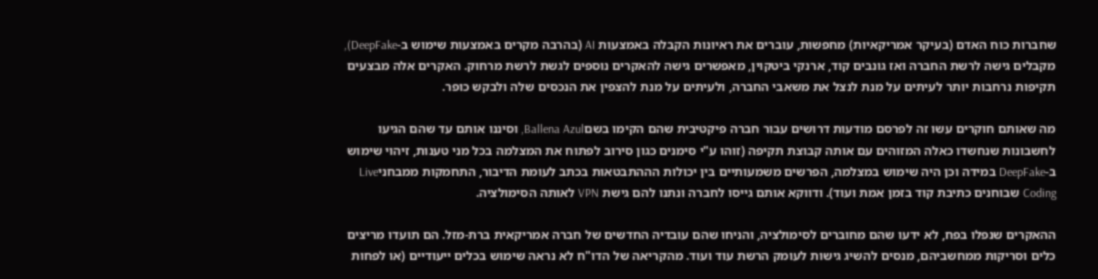שחברות כוח האדם (בעיקר אמריקאיות) מחפשות, עוברים את ראיונות הקבלה באמצעות AI (בהרבה מקרים באמצעות שימוש ב-DeepFake), מקבלים גישה לרשת החברה ואז גונבים קוד, ארנקי ביטקוין, מאפשרים גישה להאקרים נוספים לגשת לרשת מרחוק. האקרים אלה מבצעים תקיפות נרחבות יותר לעיתים על מנת לנצל את משאבי החברה, ולעיתים על מנת להצפין את הנכסים שלה ולבקש כופר.

מה שאותם חוקרים עשו זה לפרסם מודעות דרושים עבור חברה פיקטיבית שהם הקימו בשםBallena Azul, וסיננו אותם עד שהם הגיעו לחשבונות שנחשדו כאלה המזוהים עם אותה קבוצת תקיפה (זוהו ע"י סימנים כגון סירוב לפתוח את המצלמה בכל מני טענות, זיהוי שימוש ב-DeepFake במידה וכן היה שימוש במצלמה, הפרשים משמעותיים בין יכולות הההתבטאות בכתב לעומת הדיבור, התחמקות ממבחניLive Coding שבוחנים כתיבת קוד בזמן אמת ועוד). ודווקא אותם גייסו לחברה ונתנו להם גישת VPN לאותה הסימולציה.

ההאקרים שנפלו בפח, לא ידעו שהם מחוברים לסימולציה, והניחו שהם עובדיה החדשים של חברה אמריקאית ברת-מזל. הם תועדו מריצים כלים וסריקות ממחשביהם, מנסים להשיג גישות לעומק הרשת עוד ועוד. מהקריאה של הדו"ח לא נראה שימוש בכלים ייעודיים (או לפחות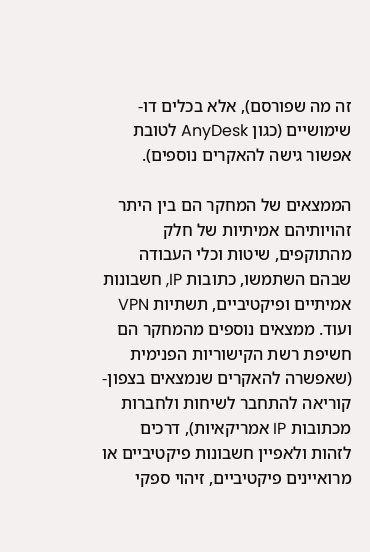זה מה שפורסם), אלא בכלים דו-שימושיים (כגון AnyDesk לטובת אפשור גישה להאקרים נוספים).

הממצאים של המחקר הם בין היתר זהויותיהם אמיתיות של חלק מהתוקפים, שיטות וכלי העבודה שבהם השתמשו, כתובות IP, חשבונות אמיתיים ופיקטיביים, תשתיות VPN ועוד. ממצאים נוספים מהמחקר הם חשיפת רשת הקישוריות הפנימית (שאפשרה להאקרים שנמצאים בצפון-קוריאה להתחבר לשיחות ולחברות מכתובות IP אמריקאיות), דרכים לזהות ולאפיין חשבונות פיקטיביים או מרואיינים פיקטיביים, זיהוי ספקי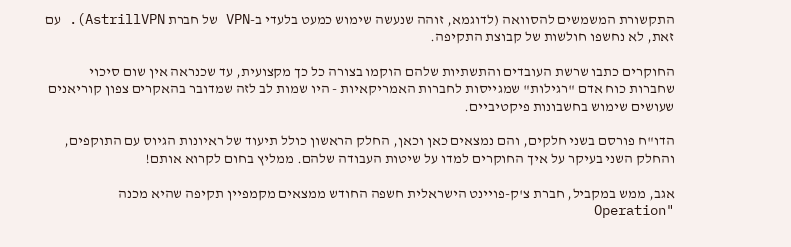התקשורת המשמשים להסוואה (לדוגמא, זוהה שנעשה שימוש כמעט בלעדי ב-VPN של חברת AstrillVPN). עם זאת, לא נחשפו חולשות של קבוצת התקיפה.

החוקרים כתבו שרשת העובדים והתשתיות שלהם הוקמו בצורה כל כך מקצועית, עד שכנראה אין שום סיכוי שחברות כוח אדם "רגילות" שמגייסות לחברות האמריקאיות - היו שמות לב לזה שמדובר בהאקרים צפון קוריאנים שעושים שימוש בחשבונות פיקטיביים.

הדו"ח פורסם בשני חלקים, והם נמצאים כאן וכאן, החלק הראשון כולל תיעוד של ראיונות הגיוס עם התוקפים, והחלק השני בעיקר על איך החוקרים למדו על שיטות העבודה שלהם. ממליץ בחום לקרוא אותם!

אגב, ממש במקביל, חברת צ'ק-פויינט הישראלית חשפה החודש ממצאים מקמפיין תקיפה שהיא מכנה "Operation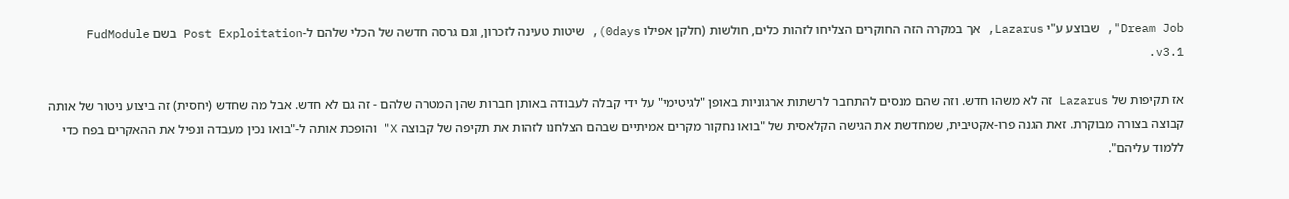Dream Job", שבוצע ע"י Lazarus, אך במקרה הזה החוקרים הצליחו לזהות כלים, חולשות (חלקן אפילו 0days), שיטות טעינה לזכרון, וגם גרסה חדשה של הכלי שלהם ל-Post Exploitation בשם FudModule v3.1.

אז תקיפות של Lazarus זה לא משהו חדש. וזה שהם מנסים להתחבר לרשתות ארגוניות באופן "לגיטימי" על ידי קבלה לעבודה באותן חברות שהן המטרה שלהם - זה גם לא חדש. אבל מה שחדש (יחסית) זה ביצוע ניטור של אותה קבוצה בצורה מבוקרת. זאת הגנה פרו-אקטיבית, שמחדשת את הגישה הקלאסית של "בואו נחקור מקרים אמיתיים שבהם הצלחנו לזהות את תקיפה של קבוצה X" והופכת אותה ל-"בואו נכין מעבדה ונפיל את ההאקרים בפח כדי ללמוד עליהם".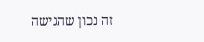זה נכון שהגישה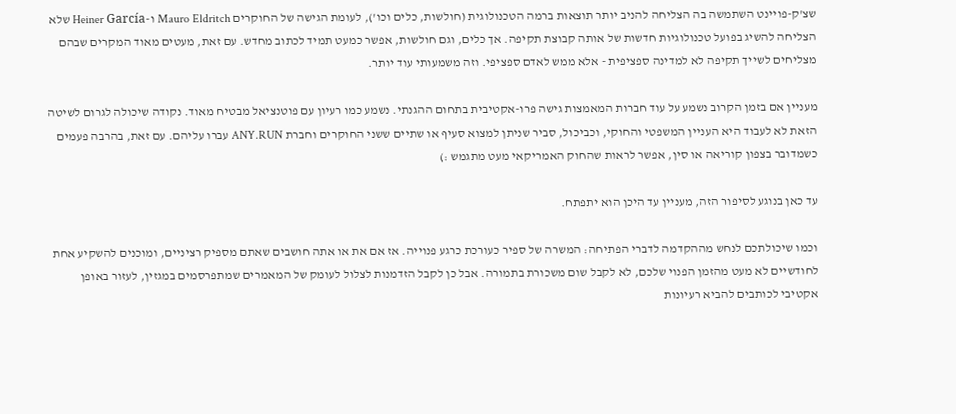שצ'ק-פויינט השתמשה בה הצליחה להניב יותר תוצאות ברמה הטכנולוגית (חולשות, כלים וכו'), לעומת הגישה של החוקרים Mauro Eldritch ו-Heiner García שלא הצליחה להשיג בפועל טכנולוגיות חדשות של אותה קבוצת תקיפה. אך כלים, וגם חולשות, אפשר כמעט תמיד לכתוב מחדש. עם זאת, מעטים מאוד המקרים שבהם מצליחים לשייך תקיפה לא למדינה ספציפית - אלא ממש לאדם ספציפי. וזה משמעותי עוד יותר.

מעניין אם בזמן הקרוב נשמע על עוד חברות המאמצות גישה פרו-אקטיבית בתחום ההגנתי. נשמע כמו רעיון עם פוטנציאל מבטיח מאוד. נקודה שיכולה לגרום לשיטה הזאת לא לעבוד היא העניין המשפטי והחוקי, וכביכול, סביר שניתן למצוא סעיף או שתיים ששני החוקרים וחברת ANY.RUN עברו עליהם. עם זאת, בהרבה פעמים כשמדובר בצפון קוריאה או סין, אפשר לראות שהחוק האמריקאי מעט מתגמש :)

עד כאן בנוגע לסיפור הזה, מעניין עד היכן הוא יתפתח.

וכמו שיכולתכם לנחש מההקדמה לדברי הפתיחה: המשרה של ספיר כעורכת כרגע פנוייה. אז אם את או אתה חושבים שאתם מספיק רציניים, ומוכנים להשקיע אחת לחודשיים לא מעט מהזמן הפנוי שלכם, לא לקבל שום משכורת בתמורה. אבל כן לקבל הזדמנות לצלול לעומק של המאמרים שמתפרסמים במגזין, לעזור באופן אקטיבי לכותבים להביא רעיונות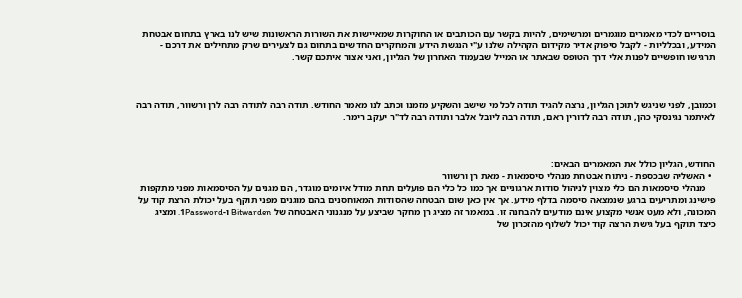בוסריים לכדי מאמרים מוגמרים ומרשימים, להיות בקשר עם הכותבים או החוקרות שמאיישות את השורות הראשונות שיש לנו בארץ בתחום אבטחת המידע, ובכלליות - לקבל סיפוק אדיר מקידום הקהילה שלנו ע"י הנגשת הידע והמחקרים החדשים בתחום גם לצעירים שרק מתחילים את דרכם - תרגישו חופשיים לפנות אלי דרך הטופס שבאתר או המייל שבעמוד האחרון של הגליון, ואני אצור איתכם קשר.



וכמובן, לפני שניגש לתוכן הגליון, נרצה להגיד תודה לכל מי שישב והשקיע מזמנו וכתב לנו מאמר החודש. תודה רבה לתודה רבה לרן ורשוור, תודה רבה לאיתמר נגינסקי כהן, תודה רבה לדורין ראם, תודה רבה ליובל אלבר ותודה רבה לד"ר יעקב רימר.



החודש, הגליון כולל את המאמרים הבאים:
  • האשליה שבכספת - ניתוח אבטחת מנהלי סיסמאות - מאת רן ורשוור
    מנהלי סיסמאות הם כלי מצוין לניהול סודות ארגוניים אך כמו כל כלי הם פועלים תחת מודל איומים מוגדר, הם מגנים על הסיסמאות מפני מתקפות פישינג ומתריעים ברגע שנמצאה סיסמה בדלף מידע. אך אין כאן שום הבטחה שהסודות המאוחסנים בהם מוגנים מפני תוקף בעל יכולת הרצת קוד על המכונה, ולא מעט אנשי מקצוע אינם מודעים להבחנה זו. במאמר זה מציג רן מחקר שביצע על מנגנוני האבטחה של Bitwarden ו-1Password. ומציג כיצד תוקף בעל גישת הרצה קוד יכול לשלוף מהזכרון של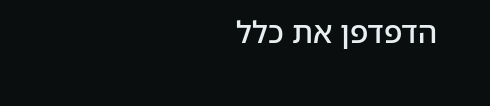הדפדפן את כלל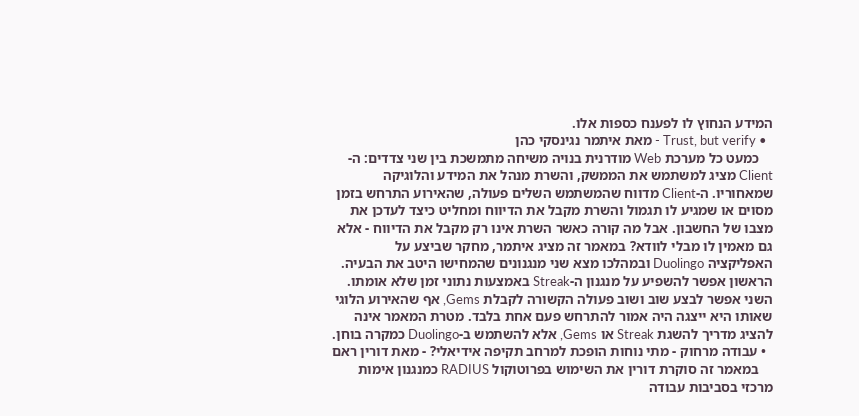המידע הנחוץ לו לפענח כספות אלו.
  • Trust, but verify - מאת איתמר נגינסקי כהן
    כמעט כל מערכת Web מודרנית בנויה משיחה מתמשכת בין שני צדדים: ה-Client מציג למשתמש את הממשק, והשרת מנהל את המידע והלוגיקה שמאחוריו. ה-Client מדווח שהמשתמש השלים פעולה, שהאירוע התרחש בזמן מסוים או שמגיע לו תגמול והשרת מקבל את הדיווח ומחליט כיצד לעדכן את מצבו של החשבון. אבל מה קורה כאשר השרת אינו רק מקבל את הדיווח - אלא גם מאמין לו מבלי לוודא? במאמר זה מציג איתמר, מחקר שביצע על האפליקציה Duolingo ובמהלכו מצא שני מנגנונים שהמחישו היטב את הבעיה. הראשון אפשר להשפיע על מנגנון ה-Streak באמצעות נתוני זמן שלא אומתו. השני אפשר לבצע שוב ושוב פעולה הקשורה לקבלת Gems, אף שהאירוע הלוגי שאותו היא ייצגה היה אמור להתרחש פעם אחת בלבד. מטרת המאמר אינה להציג מדריך להשגת Streak או Gems, אלא להשתמש ב-Duolingo כמקרה בוחן.
  • עבודה מרחוק - מתי נוחות הופכת למרחב תקיפה אידיאלי? - מאת דורין ראם
    במאמר זה סוקרת דורין את השימוש בפרוטוקול RADIUS כמנגנון אימות מרכזי בסביבות עבודה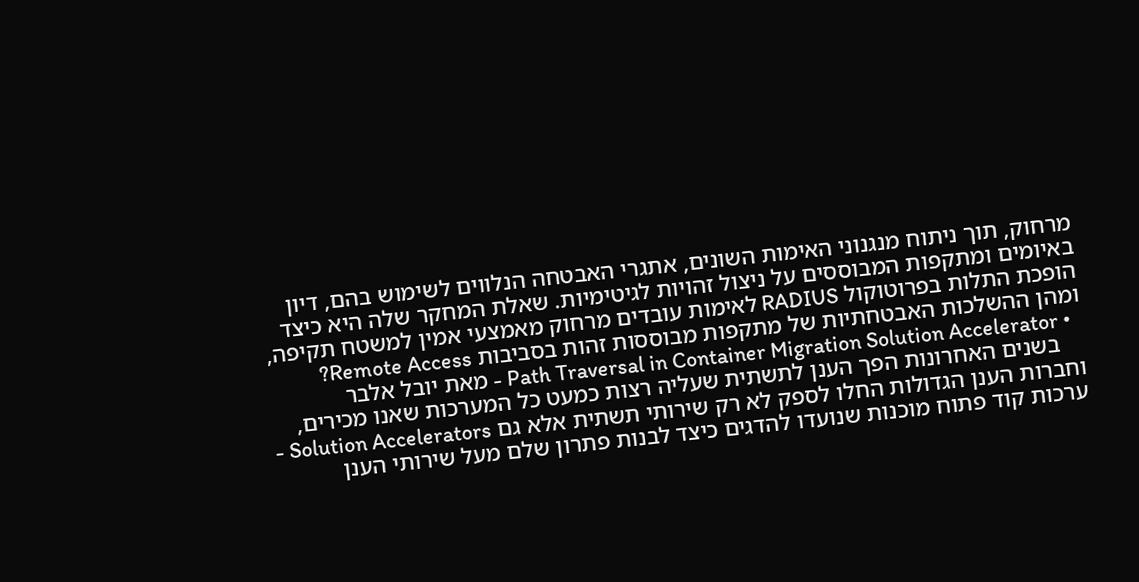מרחוק, תוך ניתוח מנגנוני האימות השונים, אתגרי האבטחה הנלווים לשימוש בהם, דיון באיומים ומתקפות המבוססים על ניצול זהויות לגיטימיות. שאלת המחקר שלה היא כיצד הופכת התלות בפרוטוקול RADIUS לאימות עובדים מרחוק מאמצעי אמין למשטח תקיפה, ומהן ההשלכות האבטחתיות של מתקפות מבוססות זהות בסביבות Remote Access?
  • Path Traversal in Container Migration Solution Accelerator - מאת יובל אלבר
    בשנים האחרונות הפך הענן לתשתית שעליה רצות כמעט כל המערכות שאנו מכירים, וחברות הענן הגדולות החלו לספק לא רק שירותי תשתית אלא גם Solution Accelerators - ערכות קוד פתוח מוכנות שנועדו להדגים כיצד לבנות פתרון שלם מעל שירותי הענן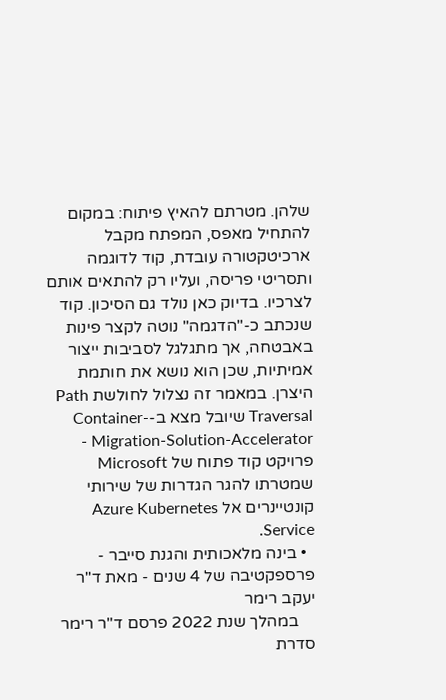שלהן. מטרתם להאיץ פיתוח: במקום להתחיל מאפס, המפתח מקבל ארכיטקטורה עובדת, קוד לדוגמה ותסריטי פריסה, ועליו רק להתאים אותם לצרכיו. בדיוק כאן נולד גם הסיכון. קוד שנכתב כ-"הדגמה" נוטה לקצר פינות באבטחה, אך מתגלגל לסביבות ייצור אמיתיות, שכן הוא נושא את חותמת היצרן. במאמר זה נצלול לחולשת Path Traversal שיובל מצא ב-Container-Migration-Solution-Accelerator - פרויקט קוד פתוח של Microsoft שמטרתו להגר הגדרות של שירותי קונטיינרים אל Azure Kubernetes Service.
  • בינה מלאכותית והגנת סייבר - פרספקטיבה של 4 שנים - מאת ד"ר יעקב רימר
    במהלך שנת 2022 פרסם ד"ר רימר סדרת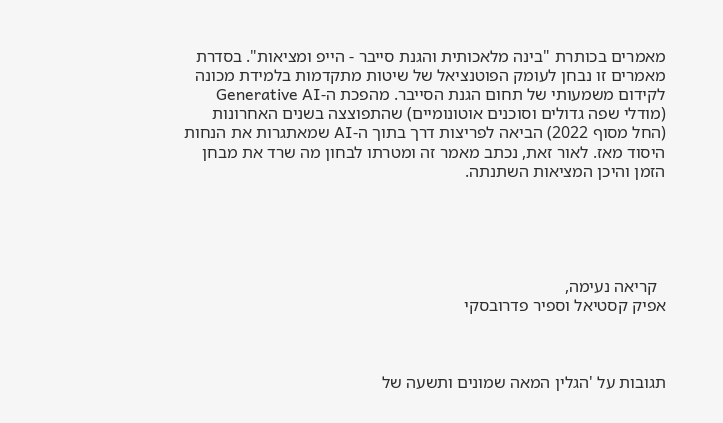מאמרים בכותרת "בינה מלאכותית והגנת סייבר - הייפ ומציאות". בסדרת מאמרים זו נבחן לעומק הפוטנציאל של שיטות מתקדמות בלמידת מכונה לקידום משמעותי של תחום הגנת הסייבר. מהפכת ה-Generative AI (מודלי שפה גדולים וסוכנים אוטונומיים) שהתפוצצה בשנים האחרונות (החל מסוף 2022) הביאה לפריצות דרך בתוך ה-AI שמאתגרות את הנחות היסוד מאז. לאור זאת, נכתב מאמר זה ומטרתו לבחון מה שרד את מבחן הזמן והיכן המציאות השתנתה.





  קריאה נעימה,
אפיק קסטיאל וספיר פדרובסקי



תגובות על 'הגלין המאה שמונים ותשעה של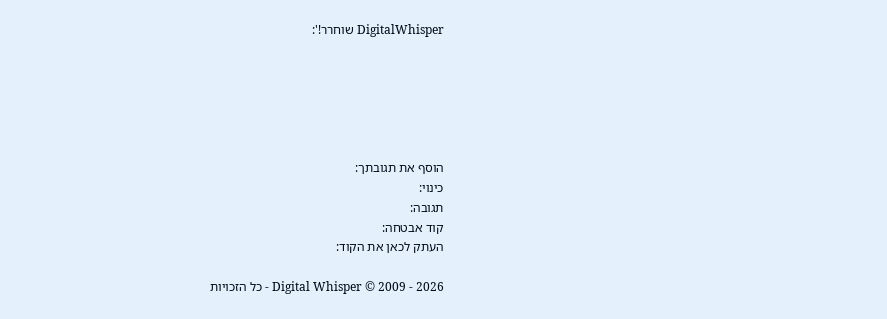DigitalWhisper שוחרר!':






הוסף את תגובתך:
כינוי:
תגובה:
קוד אבטחה:
העתק לכאן את הקוד:

Digital Whisper © 2009 - 2026 - כל הזכויות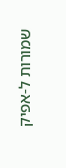שמורות ל-אפיק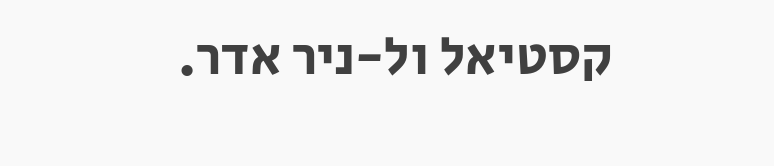קסטיאל ול-ניר אדר.